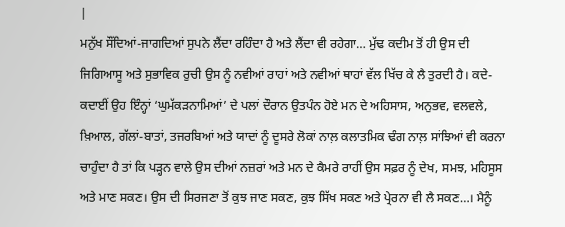|
ਮਨੁੱਖ ਸੌਂਦਿਆਂ-ਜਾਗਦਿਆਂ ਸੁਪਨੇ ਲੈਂਦਾ ਰਹਿੰਦਾ ਹੈ ਅਤੇ ਲੈਂਦਾ ਵੀ ਰਹੇਗਾ… ਮੁੱਢ ਕਦੀਮ ਤੋਂ ਹੀ ਉਸ ਦੀ ਜਿਗਿਆਸੂ ਅਤੇ ਸੁਭਾਵਿਕ ਰੁਚੀ ਉਸ ਨੂੰ ਨਵੀਆਂ ਰਾਹਾਂ ਅਤੇ ਨਵੀਆਂ ਥਾਹਾਂ ਵੱਲ ਖਿੱਚ ਕੇ ਲੈ ਤੁਰਦੀ ਹੈ। ਕਦੇ-ਕਦਾਈਂ ਉਹ ਇੰਨ੍ਹਾਂ ‘ਘੁਮੱਕੜਨਾਮਿਆਂ’ ਦੇ ਪਲਾਂ ਦੌਰਾਨ ਉਤਪੰਨ ਹੋਏ ਮਨ ਦੇ ਅਹਿਸਾਸ, ਅਨੁਭਵ, ਵਲਵਲੇ, ਖ਼ਿਆਲ, ਗੱਲਾਂ-ਬਾਤਾਂ, ਤਜਰਬਿਆਂ ਅਤੇ ਯਾਦਾਂ ਨੂੰ ਦੂਸਰੇ ਲੋਕਾਂ ਨਾਲ਼ ਕਲਾਤਮਿਕ ਢੰਗ ਨਾਲ਼ ਸਾਂਝਿਆਂ ਵੀ ਕਰਨਾ ਚਾਹੁੰਦਾ ਹੈ ਤਾਂ ਕਿ ਪੜ੍ਹਨ ਵਾਲੇ ਉਸ ਦੀਆਂ ਨਜ਼ਰਾਂ ਅਤੇ ਮਨ ਦੇ ਕੈਮਰੇ ਰਾਹੀਂ ਉਸ ਸਫ਼ਰ ਨੂੰ ਦੇਖ, ਸਮਝ, ਮਹਿਸੂਸ ਅਤੇ ਮਾਣ ਸਕਣ। ਉਸ ਦੀ ਸਿਰਜਣਾ ਤੋਂ ਕੁਝ ਜਾਣ ਸਕਣ, ਕੁਝ ਸਿੱਖ ਸਕਣ ਅਤੇ ਪ੍ਰੇਰਨਾ ਵੀ ਲੈ ਸਕਣ…। ਮੈਨੂੰ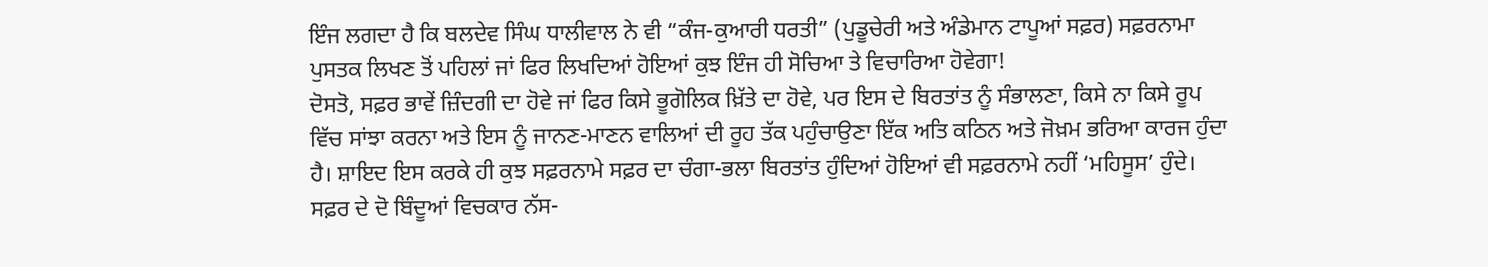ਇੰਜ ਲਗਦਾ ਹੈ ਕਿ ਬਲਦੇਵ ਸਿੰਘ ਧਾਲੀਵਾਲ ਨੇ ਵੀ “ਕੰਜ-ਕੁਆਰੀ ਧਰਤੀ” (ਪੁਡੂਚੇਰੀ ਅਤੇ ਅੰਡੇਮਾਨ ਟਾਪੂਆਂ ਸਫ਼ਰ) ਸਫ਼ਰਨਾਮਾ ਪੁਸਤਕ ਲਿਖਣ ਤੋਂ ਪਹਿਲਾਂ ਜਾਂ ਫਿਰ ਲਿਖਦਿਆਂ ਹੋਇਆਂ ਕੁਝ ਇੰਜ ਹੀ ਸੋਚਿਆ ਤੇ ਵਿਚਾਰਿਆ ਹੋਵੇਗਾ!
ਦੋਸਤੋ, ਸਫ਼ਰ ਭਾਵੇਂ ਜ਼ਿੰਦਗੀ ਦਾ ਹੋਵੇ ਜਾਂ ਫਿਰ ਕਿਸੇ ਭੂਗੋਲਿਕ ਖ਼ਿੱਤੇ ਦਾ ਹੋਵੇ, ਪਰ ਇਸ ਦੇ ਬਿਰਤਾਂਤ ਨੂੰ ਸੰਭਾਲਣਾ, ਕਿਸੇ ਨਾ ਕਿਸੇ ਰੂਪ ਵਿੱਚ ਸਾਂਝਾ ਕਰਨਾ ਅਤੇ ਇਸ ਨੂੰ ਜਾਨਣ-ਮਾਣਨ ਵਾਲਿਆਂ ਦੀ ਰੂਹ ਤੱਕ ਪਹੁੰਚਾਉਣਾ ਇੱਕ ਅਤਿ ਕਠਿਨ ਅਤੇ ਜੋਖ਼ਮ ਭਰਿਆ ਕਾਰਜ ਹੁੰਦਾ ਹੈ। ਸ਼ਾਇਦ ਇਸ ਕਰਕੇ ਹੀ ਕੁਝ ਸਫ਼ਰਨਾਮੇ ਸਫ਼ਰ ਦਾ ਚੰਗਾ-ਭਲਾ ਬਿਰਤਾਂਤ ਹੁੰਦਿਆਂ ਹੋਇਆਂ ਵੀ ਸਫ਼ਰਨਾਮੇ ਨਹੀਂ ‘ਮਹਿਸੂਸ’ ਹੁੰਦੇ। ਸਫ਼ਰ ਦੇ ਦੋ ਬਿੰਦੂਆਂ ਵਿਚਕਾਰ ਨੱਸ-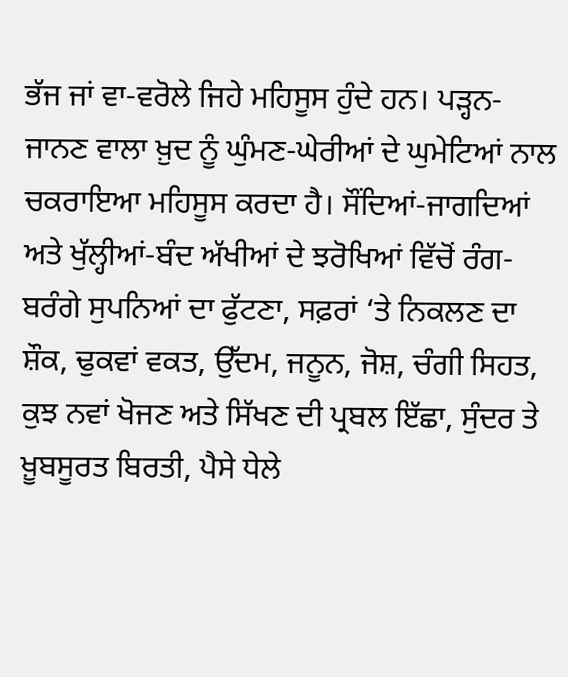ਭੱਜ ਜਾਂ ਵਾ-ਵਰੋਲੇ ਜਿਹੇ ਮਹਿਸੂਸ ਹੁੰਦੇ ਹਨ। ਪੜ੍ਹਨ-ਜਾਨਣ ਵਾਲਾ ਖ਼ੁਦ ਨੂੰ ਘੁੰਮਣ-ਘੇਰੀਆਂ ਦੇ ਘੁਮੇਟਿਆਂ ਨਾਲ ਚਕਰਾਇਆ ਮਹਿਸੂਸ ਕਰਦਾ ਹੈ। ਸੌਂਦਿਆਂ-ਜਾਗਦਿਆਂ ਅਤੇ ਖੁੱਲ੍ਹੀਆਂ-ਬੰਦ ਅੱਖੀਆਂ ਦੇ ਝਰੋਖਿਆਂ ਵਿੱਚੋਂ ਰੰਗ-ਬਰੰਗੇ ਸੁਪਨਿਆਂ ਦਾ ਫੁੱਟਣਾ, ਸਫ਼ਰਾਂ ‘ਤੇ ਨਿਕਲਣ ਦਾ ਸ਼ੌਕ, ਢੁਕਵਾਂ ਵਕਤ, ਉੱਦਮ, ਜਨੂਨ, ਜੋਸ਼, ਚੰਗੀ ਸਿਹਤ, ਕੁਝ ਨਵਾਂ ਖੋਜਣ ਅਤੇ ਸਿੱਖਣ ਦੀ ਪ੍ਰਬਲ ਇੱਛਾ, ਸੁੰਦਰ ਤੇ ਖ਼ੂਬਸੂਰਤ ਬਿਰਤੀ, ਪੈਸੇ ਧੇਲੇ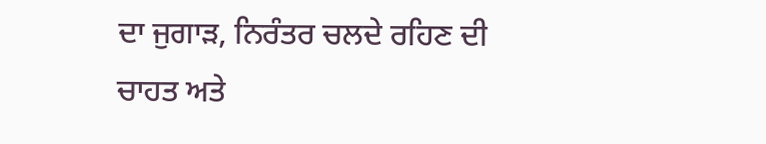ਦਾ ਜੁਗਾੜ, ਨਿਰੰਤਰ ਚਲਦੇ ਰਹਿਣ ਦੀ ਚਾਹਤ ਅਤੇ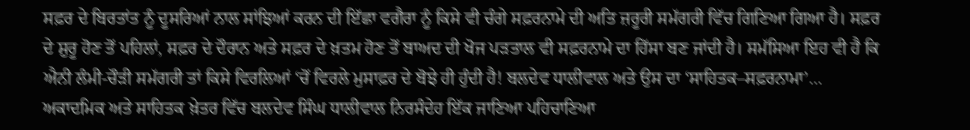ਸਫ਼ਰ ਦੇ ਬਿਰਤਾਂਤ ਨੂੰ ਦੂਸਰਿਆਂ ਨਾਲ ਸਾਂਝਿਆਂ ਕਰਨ ਦੀ ਇੱਛਾ ਵਗੈਰਾ ਨੂੰ ਕਿਸੇ ਵੀ ਚੰਗੇ ਸਫ਼ਰਨਾਮੇ ਦੀ ਅਤਿ ਜ਼ਰੂਰੀ ਸਮੱਗਰੀ ਵਿੱਚ ਗਿਣਿਆ ਗਿਆ ਹੈ। ਸਫ਼ਰ ਦੇ ਸ਼ੁਰੂ ਹੋਣ ਤੋਂ ਪਹਿਲਾਂ, ਸਫ਼ਰ ਦੇ ਦੌਰਾਨ ਅਤੇ ਸਫ਼ਰ ਦੇ ਖ਼ਤਮ ਹੋਣ ਤੋਂ ਬਾਅਦ ਦੀ ਖੋਜ ਪੜਤਾਲ ਵੀ ਸਫ਼ਰਨਾਮੇ ਦਾ ਹਿੱਸਾ ਬਣ ਜਾਂਦੀ ਹੈ। ਸਮੱਸਿਆ ਇਹ ਵੀ ਹੈ ਕਿ ਐਨੀ ਲੰਮੀ-ਚੌੜੀ ਸਮੱਗਰੀ ਤਾਂ ਕਿਸੇ ਵਿਰਲਿਆਂ ‘ਚੋਂ ਵਿਰਲੇ ਮੁਸਾਫ਼ਰ ਦੇ ਬੋਝੇ ਹੀ ਹੁੰਦੀ ਹੈ! ਬਲਦੇਵ ਧਾਲੀਵਾਲ ਅਤੇ ਉਸ ਦਾ ‘ਸਾਹਿਤਕ–ਸਫ਼ਰਨਾਮਾ’… ਅਕਾਦਮਿਕ ਅਤੇ ਸਾਹਿਤਕ ਖ਼ੇਤਰ ਵਿੱਚ ਬਲਦੇਵ ਸਿੰਘ ਧਾਲੀਵਾਲ ਨਿਰਸੰਦੇਹ ਇੱਕ ਜਾਣਿਆ ਪਹਿਚਾਣਿਆ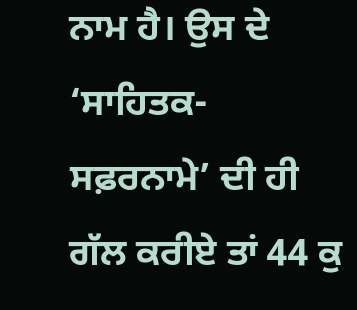ਨਾਮ ਹੈ। ਉਸ ਦੇ ‘ਸਾਹਿਤਕ-ਸਫ਼ਰਨਾਮੇ’ ਦੀ ਹੀ ਗੱਲ ਕਰੀਏ ਤਾਂ 44 ਕੁ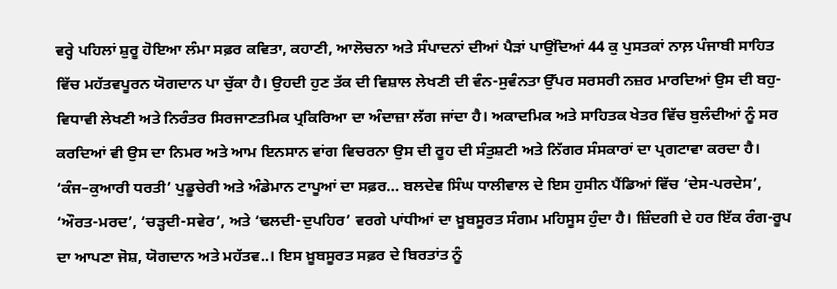ਵਰ੍ਹੇ ਪਹਿਲਾਂ ਸ਼ੁਰੂ ਹੋਇਆ ਲੰਮਾ ਸਫ਼ਰ ਕਵਿਤਾ, ਕਹਾਣੀ, ਆਲੋਚਨਾ ਅਤੇ ਸੰਪਾਦਨਾਂ ਦੀਆਂ ਪੈੜਾਂ ਪਾਉਂਦਿਆਂ 44 ਕੁ ਪੁਸਤਕਾਂ ਨਾਲ਼ ਪੰਜਾਬੀ ਸਾਹਿਤ ਵਿੱਚ ਮਹੱਤਵਪੂਰਨ ਯੋਗਦਾਨ ਪਾ ਚੁੱਕਾ ਹੈ। ਉਹਦੀ ਹੁਣ ਤੱਕ ਦੀ ਵਿਸ਼ਾਲ ਲੇਖਣੀ ਦੀ ਵੰਨ-ਸੁਵੰਨਤਾ ਉੱਪਰ ਸਰਸਰੀ ਨਜ਼ਰ ਮਾਰਦਿਆਂ ਉਸ ਦੀ ਬਹੁ-ਵਿਧਾਵੀ ਲੇਖਣੀ ਅਤੇ ਨਿਰੰਤਰ ਸਿਰਜਾਣਤਮਿਕ ਪ੍ਰਕਿਰਿਆ ਦਾ ਅੰਦਾਜ਼ਾ ਲੱਗ ਜਾਂਦਾ ਹੈ। ਅਕਾਦਮਿਕ ਅਤੇ ਸਾਹਿਤਕ ਖੇਤਰ ਵਿੱਚ ਬੁਲੰਦੀਆਂ ਨੂੰ ਸਰ ਕਰਦਿਆਂ ਵੀ ਉਸ ਦਾ ਨਿਮਰ ਅਤੇ ਆਮ ਇਨਸਾਨ ਵਾਂਗ ਵਿਚਰਨਾ ਉਸ ਦੀ ਰੂਹ ਦੀ ਸੰਤੁਸ਼ਟੀ ਅਤੇ ਨਿੱਗਰ ਸੰਸਕਾਰਾਂ ਦਾ ਪ੍ਰਗਟਾਵਾ ਕਰਦਾ ਹੈ। ‘ਕੰਜ–ਕੁਆਰੀ ਧਰਤੀ’ ਪੁਡੂਚੇਰੀ ਅਤੇ ਅੰਡੇਮਾਨ ਟਾਪੂਆਂ ਦਾ ਸਫ਼ਰ… ਬਲਦੇਵ ਸਿੰਘ ਧਾਲੀਵਾਲ ਦੇ ਇਸ ਹੁਸੀਨ ਪੈਂਡਿਆਂ ਵਿੱਚ ‘ਦੇਸ-ਪਰਦੇਸ’, ‘ਔਰਤ-ਮਰਦ’, ‘ਚੜ੍ਹਦੀ-ਸਵੇਰ’, ਅਤੇ ‘ਢਲਦੀ-ਦੁਪਹਿਰ’ ਵਰਗੇ ਪਾਂਧੀਆਂ ਦਾ ਖ਼ੂਬਸੂਰਤ ਸੰਗਮ ਮਹਿਸੂਸ ਹੁੰਦਾ ਹੈ। ਜ਼ਿੰਦਗੀ ਦੇ ਹਰ ਇੱਕ ਰੰਗ-ਰੂਪ ਦਾ ਆਪਣਾ ਜੋਸ਼, ਯੋਗਦਾਨ ਅਤੇ ਮਹੱਤਵ..। ਇਸ ਖ਼ੂਬਸੂਰਤ ਸਫ਼ਰ ਦੇ ਬਿਰਤਾਂਤ ਨੂੰ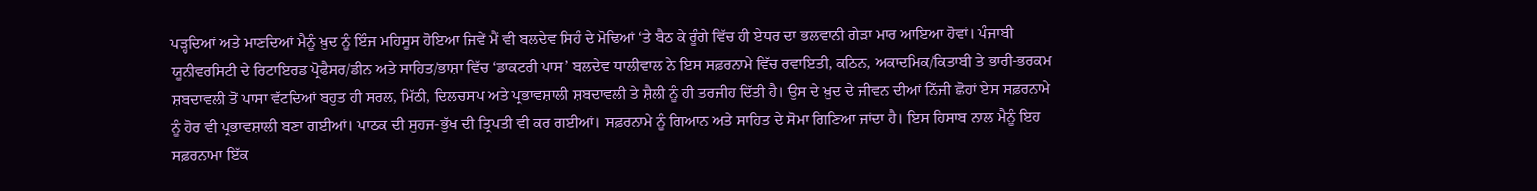ਪੜ੍ਹਦਿਆਂ ਅਤੇ ਮਾਣਦਿਆਂ ਮੈਨੂੰ ਖ਼ੁਦ ਨੂੰ ਇੰਜ ਮਹਿਸੂਸ ਹੋਇਆ ਜਿਵੇਂ ਮੈਂ ਵੀ ਬਲਦੇਵ ਸਿਹੰ ਦੇ ਮੋਢਿਆਂ ‘ਤੇ ਬੈਠ ਕੇ ਰੂੰਗੇ ਵਿੱਚ ਹੀ ਏਧਰ ਦਾ ਭਲਵਾਨੀ ਗੇੜਾ ਮਾਰ ਆਇਆ ਹੋਵਾਂ। ਪੰਜਾਬੀ ਯੂਨੀਵਰਸਿਟੀ ਦੇ ਰਿਟਾਇਰਡ ਪ੍ਰੋਫੈਸਰ/ਡੀਨ ਅਤੇ ਸਾਹਿਤ/ਭਾਸ਼ਾ ਵਿੱਚ ‘ਡਾਕਟਰੀ ਪਾਸ’ ਬਲਦੇਵ ਧਾਲੀਵਾਲ ਨੇ ਇਸ ਸਫ਼ਰਨਾਮੇ ਵਿੱਚ ਰਵਾਇਤੀ, ਕਠਿਨ, ਅਕਾਦਮਿਕ/ਕਿਤਾਬੀ ਤੇ ਭਾਰੀ-ਭਰਕਮ ਸ਼ਬਦਾਵਲੀ ਤੋਂ ਪਾਸਾ ਵੱਟਦਿਆਂ ਬਹੁਤ ਹੀ ਸਰਲ, ਮਿੱਠੀ, ਦਿਲਚਸਪ ਅਤੇ ਪ੍ਰਭਾਵਸ਼ਾਲੀ ਸ਼ਬਦਾਵਲੀ ਤੇ ਸ਼ੈਲੀ ਨੂੰ ਹੀ ਤਰਜੀਹ ਦਿੱਤੀ ਹੈ। ਉਸ ਦੇ ਖ਼ੁਦ ਦੇ ਜੀਵਨ ਦੀਆਂ ਨਿੱਜੀ ਛੋਹਾਂ ਏਸ ਸਫ਼ਰਨਾਮੇ ਨੂੰ ਹੋਰ ਵੀ ਪ੍ਰਭਾਵਸ਼ਾਲੀ ਬਣਾ ਗਈਆਂ। ਪਾਠਕ ਦੀ ਸੁਹਜ-ਭੁੱਖ ਦੀ ਤ੍ਰਿਪਤੀ ਵੀ ਕਰ ਗਈਆਂ। ਸਫ਼ਰਨਾਮੇ ਨੂੰ ਗਿਆਨ ਅਤੇ ਸਾਹਿਤ ਦੇ ਸੋਮਾ ਗਿਣਿਆ ਜਾਂਦਾ ਹੈ। ਇਸ ਹਿਸਾਬ ਨਾਲ ਮੈਨੂੰ ਇਹ ਸਫ਼ਰਨਾਮਾ ਇੱਕ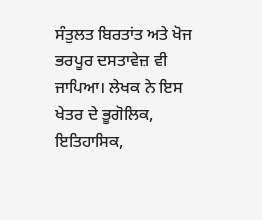ਸੰਤੁਲਤ ਬਿਰਤਾਂਤ ਅਤੇ ਖੋਜ ਭਰਪੂਰ ਦਸਤਾਵੇਜ਼ ਵੀ ਜਾਪਿਆ। ਲੇਖਕ ਨੇ ਇਸ ਖੇਤਰ ਦੇ ਭੂਗੋਲਿਕ, ਇਤਿਹਾਸਿਕ,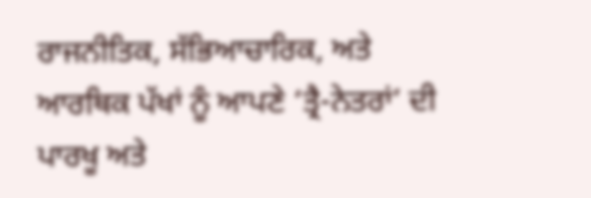ਰਾਜਨੀਤਿਕ, ਸੱਭਿਆਚਾਰਿਕ, ਅਤੇ ਆਰਥਿਕ ਪੱਖਾਂ ਨੂੰ ਆਪਣੇ ‘ਤ੍ਰੈ-ਨੇਤਰਾਂ’ ਦੀ ਪਾਰਖੂ ਅਤੇ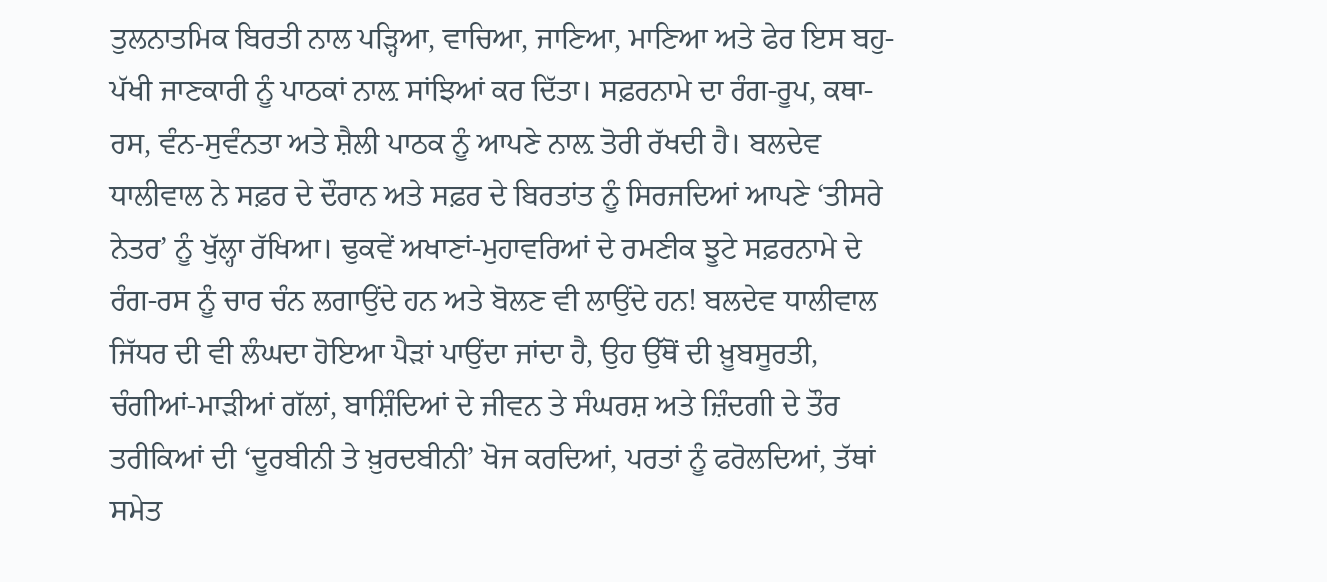ਤੁਲਨਾਤਮਿਕ ਬਿਰਤੀ ਨਾਲ ਪੜ੍ਹਿਆ, ਵਾਚਿਆ, ਜਾਣਿਆ, ਮਾਣਿਆ ਅਤੇ ਫੇਰ ਇਸ ਬਹੁ-ਪੱਖੀ ਜਾਣਕਾਰੀ ਨੂੰ ਪਾਠਕਾਂ ਨਾਲ਼ ਸਾਂਝਿਆਂ ਕਰ ਦਿੱਤਾ। ਸਫ਼ਰਨਾਮੇ ਦਾ ਰੰਗ-ਰੂਪ, ਕਥਾ-ਰਸ, ਵੰਨ-ਸੁਵੰਨਤਾ ਅਤੇ ਸ਼ੈਲੀ ਪਾਠਕ ਨੂੰ ਆਪਣੇ ਨਾਲ਼ ਤੋਰੀ ਰੱਖਦੀ ਹੈ। ਬਲਦੇਵ ਧਾਲੀਵਾਲ ਨੇ ਸਫ਼ਰ ਦੇ ਦੌਰਾਨ ਅਤੇ ਸਫ਼ਰ ਦੇ ਬਿਰਤਾਂਤ ਨੂੰ ਸਿਰਜਦਿਆਂ ਆਪਣੇ ‘ਤੀਸਰੇ ਨੇਤਰ’ ਨੂੰ ਖੁੱਲ੍ਹਾ ਰੱਖਿਆ। ਢੁਕਵੇਂ ਅਖਾਣਾਂ-ਮੁਹਾਵਰਿਆਂ ਦੇ ਰਮਣੀਕ ਝੂਟੇ ਸਫ਼ਰਨਾਮੇ ਦੇ ਰੰਗ-ਰਸ ਨੂੰ ਚਾਰ ਚੰਨ ਲਗਾਉਂਦੇ ਹਨ ਅਤੇ ਬੋਲਣ ਵੀ ਲਾਉਂਦੇ ਹਨ! ਬਲਦੇਵ ਧਾਲੀਵਾਲ ਜਿੱਧਰ ਦੀ ਵੀ ਲੰਘਦਾ ਹੋਇਆ ਪੈੜਾਂ ਪਾਉਂਦਾ ਜਾਂਦਾ ਹੈ, ਉਹ ਉੱਥੋਂ ਦੀ ਖ਼ੂਬਸੂਰਤੀ, ਚੰਗੀਆਂ-ਮਾੜੀਆਂ ਗੱਲਾਂ, ਬਾਸ਼ਿੰਦਿਆਂ ਦੇ ਜੀਵਨ ਤੇ ਸੰਘਰਸ਼ ਅਤੇ ਜ਼ਿੰਦਗੀ ਦੇ ਤੌਰ ਤਰੀਕਿਆਂ ਦੀ ‘ਦੂਰਬੀਨੀ ਤੇ ਖ਼ੁਰਦਬੀਨੀ’ ਖੋਜ ਕਰਦਿਆਂ, ਪਰਤਾਂ ਨੂੰ ਫਰੋਲਦਿਆਂ, ਤੱਥਾਂ ਸਮੇਤ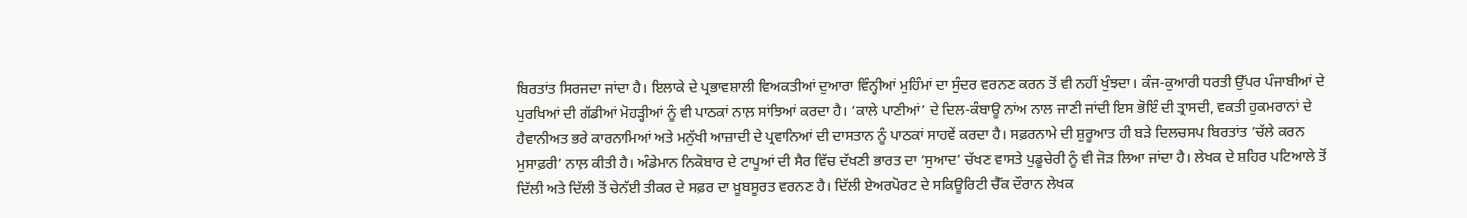ਬਿਰਤਾਂਤ ਸਿਰਜਦਾ ਜਾਂਦਾ ਹੈ। ਇਲਾਕੇ ਦੇ ਪ੍ਰਭਾਵਸ਼ਾਲੀ ਵਿਅਕਤੀਆਂ ਦੁਆਰਾ ਵਿੰਨ੍ਹੀਆਂ ਮੁਹਿੰਮਾਂ ਦਾ ਸੁੰਦਰ ਵਰਨਣ ਕਰਨ ਤੋਂ ਵੀ ਨਹੀਂ ਖੁੰਝਦਾ। ਕੰਜ-ਕੁਆਰੀ ਧਰਤੀ ਉੱਪਰ ਪੰਜਾਬੀਆਂ ਦੇ ਪੁਰਖਿਆਂ ਦੀ ਗੱਡੀਆਂ ਮੋਹੜ੍ਹੀਆਂ ਨੂੰ ਵੀ ਪਾਠਕਾਂ ਨਾਲ਼ ਸਾਂਝਿਆਂ ਕਰਦਾ ਹੈ। ‘ਕਾਲੇ ਪਾਣੀਆਂ’ ਦੇ ਦਿਲ-ਕੰਬਾਊ ਨਾਂਅ ਨਾਲ ਜਾਣੀ ਜਾਂਦੀ ਇਸ ਭੋਇੰ ਦੀ ਤ੍ਰਾਸਦੀ, ਵਕਤੀ ਹੁਕਮਰਾਨਾਂ ਦੇ ਹੈਵਾਨੀਅਤ ਭਰੇ ਕਾਰਨਾਮਿਆਂ ਅਤੇ ਮਨੁੱਖੀ ਆਜ਼ਾਦੀ ਦੇ ਪ੍ਰਵਾਨਿਆਂ ਦੀ ਦਾਸਤਾਨ ਨੂੰ ਪਾਠਕਾਂ ਸਾਹਵੇਂ ਕਰਦਾ ਹੈ। ਸਫ਼ਰਨਾਮੇ ਦੀ ਸ਼ੁਰੂਆਤ ਹੀ ਬੜੇ ਦਿਲਚਸਪ ਬਿਰਤਾਂਤ ‘ਚੱਲੇ ਕਰਨ ਮੁਸਾਫ਼ਰੀ’ ਨਾਲ਼ ਕੀਤੀ ਹੈ। ਅੰਡੇਮਾਨ ਨਿਕੋਬਾਰ ਦੇ ਟਾਪੂਆਂ ਦੀ ਸੈਰ ਵਿੱਚ ਦੱਖਣੀ ਭਾਰਤ ਦਾ ‘ਸੁਆਦ’ ਚੱਖਣ ਵਾਸਤੇ ਪੁਡੂਚੇਰੀ ਨੂੰ ਵੀ ਜੋੜ ਲਿਆ ਜਾਂਦਾ ਹੈ। ਲੇਖਕ ਦੇ ਸ਼ਹਿਰ ਪਟਿਆਲੇ ਤੋਂ ਦਿੱਲੀ ਅਤੇ ਦਿੱਲੀ ਤੋਂ ਚੇਨੱਈ ਤੀਕਰ ਦੇ ਸਫ਼ਰ ਦਾ ਖ਼ੂਬਸੂਰਤ ਵਰਨਣ ਹੈ। ਦਿੱਲੀ ਏਅਰਪੋਰਟ ਦੇ ਸਕਿਊਰਿਟੀ ਚੈੱਕ ਦੌਰਾਨ ਲੇਖਕ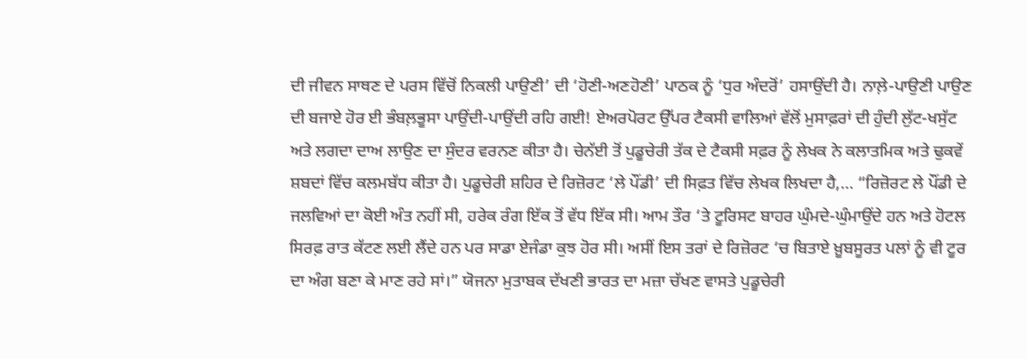ਦੀ ਜੀਵਨ ਸਾਥਣ ਦੇ ਪਰਸ ਵਿੱਚੋਂ ਨਿਕਲੀ ਪਾਉਣੀ’ ਦੀ ‘ਹੋਣੀ-ਅਣਹੋਣੀ’ ਪਾਠਕ ਨੂੰ ‘ਧੁਰ ਅੰਦਰੋਂ’ ਹਸਾਉਂਦੀ ਹੈ। ਨਾਲ਼ੇ-ਪਾਉਣੀ ਪਾਉਣ ਦੀ ਬਜਾਏ ਹੋਰ ਈ ਭੰਬਲ਼ਭੂਸਾ ਪਾਉਂਦੀ-ਪਾਉਂਦੀ ਰਹਿ ਗਈ! ਏਅਰਪੋਰਟ ਉੱਪਰ ਟੈਕਸੀ ਵਾਲਿਆਂ ਵੱਲੋਂ ਮੁਸਾਫ਼ਰਾਂ ਦੀ ਹੁੰਦੀ ਲੁੱਟ-ਖਸੁੱਟ ਅਤੇ ਲਗਦਾ ਦਾਅ ਲਾਉਣ ਦਾ ਸੁੰਦਰ ਵਰਨਣ ਕੀਤਾ ਹੈ। ਚੇਨੱਈ ਤੋਂ ਪੁਡੂਚੇਰੀ ਤੱਕ ਦੇ ਟੈਕਸੀ ਸਫ਼ਰ ਨੂੰ ਲੇਖਕ ਨੇ ਕਲਾਤਮਿਕ ਅਤੇ ਢੁਕਵੇਂ ਸ਼ਬਦਾਂ ਵਿੱਚ ਕਲਮਬੱਧ ਕੀਤਾ ਹੈ। ਪੁਡੂਚੇਰੀ ਸ਼ਹਿਰ ਦੇ ਰਿਜ਼ੋਰਟ ‘ਲੇ ਪੌਂਡੀ’ ਦੀ ਸਿਫ਼ਤ ਵਿੱਚ ਲੇਖਕ ਲਿਖਦਾ ਹੈ,… “ਰਿਜ਼ੋਰਟ ਲੇ ਪੌਂਡੀ ਦੇ ਜਲਵਿਆਂ ਦਾ ਕੋਈ ਅੰਤ ਨਹੀਂ ਸੀ, ਹਰੇਕ ਰੰਗ ਇੱਕ ਤੋਂ ਵੱਧ ਇੱਕ ਸੀ। ਆਮ ਤੌਰ ‘ਤੇ ਟੂਰਿਸਟ ਬਾਹਰ ਘੁੰਮਦੇ-ਘੁੰਮਾਉਂਦੇ ਹਨ ਅਤੇ ਹੋਟਲ ਸਿਰਫ਼ ਰਾਤ ਕੱਟਣ ਲਈ ਲੈਂਦੇ ਹਨ ਪਰ ਸਾਡਾ ਏਜੰਡਾ ਕੁਝ ਹੋਰ ਸੀ। ਅਸੀਂ ਇਸ ਤਰਾਂ ਦੇ ਰਿਜ਼ੋਰਟ ‘ਚ ਬਿਤਾਏ ਖ਼ੂਬਸੂਰਤ ਪਲਾਂ ਨੂੰ ਵੀ ਟੂਰ ਦਾ ਅੰਗ ਬਣਾ ਕੇ ਮਾਣ ਰਹੇ ਸਾਂ।” ਯੋਜਨਾ ਮੁਤਾਬਕ ਦੱਖਣੀ ਭਾਰਤ ਦਾ ਮਜ਼ਾ ਚੱਖਣ ਵਾਸਤੇ ਪੁਡੂਚੇਰੀ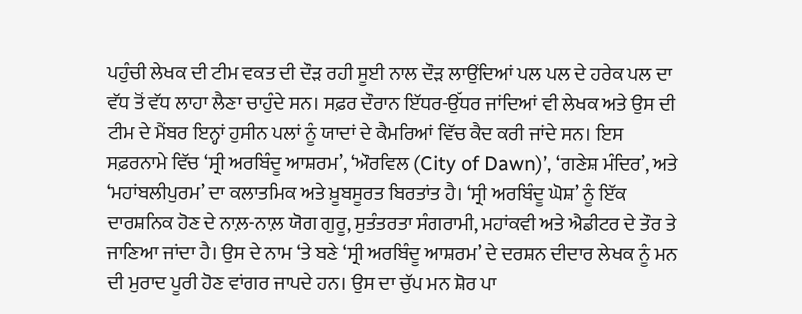ਪਹੁੰਚੀ ਲੇਖਕ ਦੀ ਟੀਮ ਵਕਤ ਦੀ ਦੌੜ ਰਹੀ ਸੂਈ ਨਾਲ ਦੌੜ ਲਾਉਂਦਿਆਂ ਪਲ ਪਲ ਦੇ ਹਰੇਕ ਪਲ ਦਾ ਵੱਧ ਤੋਂ ਵੱਧ ਲਾਹਾ ਲੈਣਾ ਚਾਹੁੰਦੇ ਸਨ। ਸਫ਼ਰ ਦੌਰਾਨ ਇੱਧਰ-ਉੱਧਰ ਜਾਂਦਿਆਂ ਵੀ ਲੇਖਕ ਅਤੇ ਉਸ ਦੀ ਟੀਮ ਦੇ ਮੈਂਬਰ ਇਨ੍ਹਾਂ ਹੁਸੀਨ ਪਲਾਂ ਨੂੰ ਯਾਦਾਂ ਦੇ ਕੈਮਰਿਆਂ ਵਿੱਚ ਕੈਦ ਕਰੀ ਜਾਂਦੇ ਸਨ। ਇਸ ਸਫ਼ਰਨਾਮੇ ਵਿੱਚ ‘ਸ੍ਰੀ ਅਰਬਿੰਦੂ ਆਸ਼ਰਮ’, ‘ਔਰਵਿਲ (City of Dawn)’, ‘ਗਣੇਸ਼ ਮੰਦਿਰ’, ਅਤੇ ‘ਮਹਾਂਬਲੀਪੁਰਮ’ ਦਾ ਕਲਾਤਮਿਕ ਅਤੇ ਖ਼ੂਬਸੂਰਤ ਬਿਰਤਾਂਤ ਹੈ। ‘ਸ੍ਰੀ ਅਰਬਿੰਦੂ ਘੋਸ਼’ ਨੂੰ ਇੱਕ ਦਾਰਸ਼ਨਿਕ ਹੋਣ ਦੇ ਨਾਲ਼-ਨਾਲ਼ ਯੋਗ ਗੁਰੂ, ਸੁਤੰਤਰਤਾ ਸੰਗਰਾਮੀ, ਮਹਾਂਕਵੀ ਅਤੇ ਐਡੀਟਰ ਦੇ ਤੌਰ ਤੇ ਜਾਣਿਆ ਜਾਂਦਾ ਹੈ। ਉਸ ਦੇ ਨਾਮ ‘ਤੇ ਬਣੇ ‘ਸ੍ਰੀ ਅਰਬਿੰਦੂ ਆਸ਼ਰਮ’ ਦੇ ਦਰਸ਼ਨ ਦੀਦਾਰ ਲੇਖਕ ਨੂੰ ਮਨ ਦੀ ਮੁਰਾਦ ਪੂਰੀ ਹੋਣ ਵਾਂਗਰ ਜਾਪਦੇ ਹਨ। ਉਸ ਦਾ ਚੁੱਪ ਮਨ ਸ਼ੋਰ ਪਾ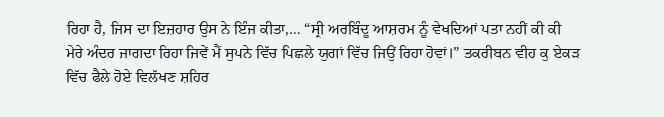ਰਿਹਾ ਹੈ, ਜਿਸ ਦਾ ਇਜ਼ਹਾਰ ਉਸ ਨੇ ਇੰਜ ਕੀਤਾ,… “ਸ੍ਰੀ ਅਰਬਿੰਦੂ ਆਸ਼ਰਮ ਨੂੰ ਵੇਖਦਿਆਂ ਪਤਾ ਨਹੀਂ ਕੀ ਕੀ ਮੇਰੇ ਅੰਦਰ ਜਾਗਦਾ ਰਿਹਾ ਜਿਵੇਂ ਮੈਂ ਸੁਪਨੇ ਵਿੱਚ ਪਿਛਲੇ ਯੁਗਾਂ ਵਿੱਚ ਜਿਉਂ ਰਿਹਾ ਹੋਵਾਂ।” ਤਕਰੀਬਨ ਵੀਹ ਕੁ ਏਕੜ ਵਿੱਚ ਫੈਲੇ ਹੋਏ ਵਿਲੱਖਣ ਸ਼ਹਿਰ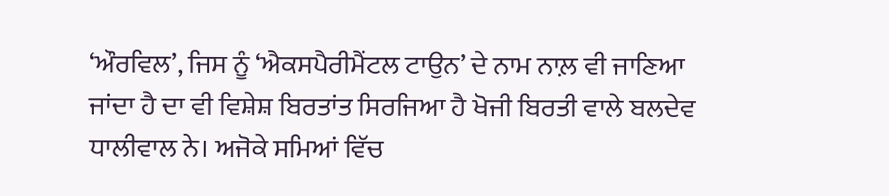‘ਔਰਵਿਲ’, ਜਿਸ ਨੂੰ ‘ਐਕਸਪੈਰੀਮੈਂਟਲ ਟਾਉਨ’ ਦੇ ਨਾਮ ਨਾਲ਼ ਵੀ ਜਾਣਿਆ ਜਾਂਦਾ ਹੈ ਦਾ ਵੀ ਵਿਸ਼ੇਸ਼ ਬਿਰਤਾਂਤ ਸਿਰਜਿਆ ਹੈ ਖੋਜੀ ਬਿਰਤੀ ਵਾਲੇ ਬਲਦੇਵ ਧਾਲੀਵਾਲ ਨੇ। ਅਜੋਕੇ ਸਮਿਆਂ ਵਿੱਚ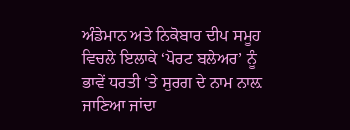ਅੰਡੇਮਾਨ ਅਤੇ ਨਿਕੋਬਾਰ ਦੀਪ ਸਮੂਹ ਵਿਚਲੇ ਇਲਾਕੇ ‘ਪੋਰਟ ਬਲੇਅਰ’ ਨੂੰ ਭਾਵੇਂ ਧਰਤੀ ‘ਤੇ ਸੁਰਗ ਦੇ ਨਾਮ ਨਾਲ਼ ਜਾਣਿਆ ਜਾਂਦਾ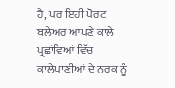ਹੈ, ਪਰ ਇਹੀ ਪੋਰਟ ਬਲੇਅਰ ਆਪਣੇ ਕਾਲੇ ਪ੍ਰਛਾਂਵਿਆਂ ਵਿੱਚ ਕਾਲੇਪਾਣੀਆਂ ਦੇ ਨਰਕ ਨੂੰ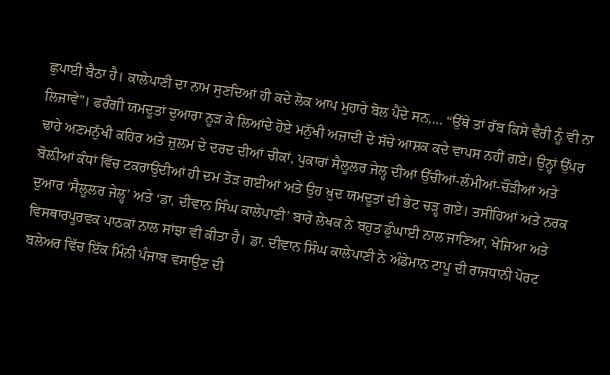ਛੁਪਾਈ ਬੈਠਾ ਹੈ। ਕਾਲੇਪਾਣੀ ਦਾ ਨਾਮ ਸੁਣਦਿਆਂ ਹੀ ਕਦੇ ਲੋਕ ਆਪ ਮੁਹਾਰੇ ਬੋਲ ਪੈਂਦੇ ਸਨ,… “ਉੱਥੇ ਤਾਂ ਰੱਬ ਕਿਸੇ ਵੈਰੀ ਨੂੰ ਵੀ ਨਾ ਲਿਜਾਵੇ”। ਫਰੰਗੀ ਯਮਦੂਤਾਂ ਦੁਆਰਾ ਨੂੜ ਕੇ ਲਿਆਂਦੇ ਹੋਏ ਮਨੁੱਖੀ ਅਜ਼ਾਦੀ ਦੇ ਸੱਚੇ ਆਸ਼ਕ ਕਦੇ ਵਾਪਸ ਨਹੀਂ ਗਏ। ਉਨ੍ਹਾਂ ਉੱਪਰ ਢਾਹੇ ਅਣਮਨੁੱਖੀ ਕਹਿਰ ਅਤੇ ਜ਼ੁਲਮ ਦੇ ਦਰਦ ਦੀਆਂ ਚੀਕਾਂ, ਪੁਕਾਰਾਂ ਸੈਲੂਲਰ ਜੇਲ੍ਹ ਦੀਆਂ ਉੱਚੀਆਂ-ਲੰਮੀਆਂ-ਚੌੜੀਆਂ ਅਤੇ ਬੋਲ਼ੀਆਂ ਕੰਧਾਂ ਵਿੱਚ ਟਕਰਾਉਂਦੀਆਂ ਹੀ ਦਮ ਤੋੜ ਗਈਆਂ ਅਤੇ ਉਹ ਖ਼ੁਦ ਯਮਦੂਤਾਂ ਦੀ ਭੇਟ ਚੜ੍ਹ ਗਏ। ਤਸੀਹਿਆਂ ਅਤੇ ਨਰਕ ਦੁਆਰ ‘ਸੈਲੂਲਰ ਜੇਲ੍ਹ’ ਅਤੇ ‘ਡਾ. ਦੀਵਾਨ ਸਿੰਘ ਕਾਲੇਪਾਣੀ’ ਬਾਰੇ ਲੇਖਕ ਨੇ ਬਹੁਤ ਡੁੰਘਾਈ ਨਾਲ ਜਾਣਿਆ, ਖੋਜਿਆ ਅਤੇ ਵਿਸਥਾਰਪੂਰਵਕ ਪਾਠਕਾਂ ਨਾਲ ਸਾਂਝਾ ਵੀ ਕੀਤਾ ਹੈ। ਡਾ. ਦੀਵਾਨ ਸਿੰਘ ਕਾਲੇਪਾਣੀ ਨੇ ਅੰਡੇਮਾਨ ਟਾਪੂ ਦੀ ਰਾਜਧਾਨੀ ਪੋਰਟ ਬਲੇਅਰ ਵਿੱਚ ਇੱਕ ਮਿੰਨੀ ਪੰਜਾਬ ਵਸਾਉਣ ਦੀ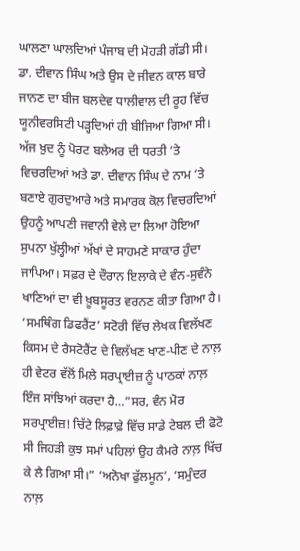ਘਾਲਣਾ ਘਾਲਦਿਆਂ ਪੰਜਾਬ ਦੀ ਮੋਹੜੀ ਗੱਡੀ ਸੀ। ਡਾ. ਦੀਵਾਨ ਸਿੰਘ ਅਤੇ ਉਸ ਦੇ ਜੀਵਨ ਕਾਲ ਬਾਰੇ ਜਾਨਣ ਦਾ ਬੀਜ ਬਲਦੇਵ ਧਾਲੀਵਾਲ ਦੀ ਰੂਹ ਵਿੱਚ ਯੂਨੀਵਰਸਿਟੀ ਪੜ੍ਹਦਿਆਂ ਹੀ ਬੀਜਿਆ ਗਿਆ ਸੀ। ਅੱਜ ਖ਼ੁਦ ਨੂੰ ਪੋਰਟ ਬਲੇਅਰ ਦੀ ਧਰਤੀ ‘ਤੇ ਵਿਚਰਦਿਆਂ ਅਤੇ ਡਾ. ਦੀਵਾਨ ਸਿੰਘ ਦੇ ਨਾਮ ‘ਤੇ ਬਣਾਏ ਗੁਰਦੁਆਰੇ ਅਤੇ ਸਮਾਰਕ ਕੋਲ ਵਿਚਰਦਿਆਂ ਉਹਨੂੰ ਆਪਣੀ ਜਵਾਨੀ ਵੇਲੇ ਦਾ ਲਿਆ ਹੋਇਆ ਸੁਪਨਾ ਖੁੱਲ੍ਹੀਆਂ ਅੱਖਾਂ ਦੇ ਸਾਹਮਣੇ ਸਾਕਾਰ ਹੁੰਦਾ ਜਾਪਿਆ। ਸਫ਼ਰ ਦੇ ਦੌਰਾਨ ਇਲਾਕੇ ਦੇ ਵੰਨ-ਸੁਵੰਨੇ ਖਾਣਿਆਂ ਦਾ ਵੀ ਖ਼ੂਬਸੂਰਤ ਵਰਨਣ ਕੀਤਾ ਗਿਆ ਹੈ। ‘ਸਮਥਿੰਗ ਡਿਫਰੈਂਟ’ ਸਟੋਰੀ ਵਿੱਚ ਲੇਖਕ ਵਿਲੱਖਣ ਕਿਸਮ ਦੇ ਰੈਸਟੋਰੈਂਟ ਦੇ ਵਿਲੱਖਣ ਖਾਣ-ਪੀਣ ਦੇ ਨਾਲ਼ ਹੀ ਵੇਟਰ ਵੱਲੋਂ ਮਿਲੇ ਸਰਪ੍ਰਾਈਜ਼ ਨੂੰ ਪਾਠਕਾਂ ਨਾਲ਼ ਇੰਜ ਸਾਂਝਿਆਂ ਕਰਦਾ ਹੈ…”ਸਰ, ਵੰਨ ਮੋਰ ਸਰਪ੍ਰਾਈਜ਼! ਚਿੱਟੇ ਲਿਫ਼ਾਫ਼ੇ ਵਿੱਚ ਸਾਡੇ ਟੇਬਲ ਦੀ ਫੋਟੋ ਸੀ ਜਿਹੜੀ ਕੁਝ ਸਮਾਂ ਪਹਿਲਾਂ ਉਹ ਕੈਮਰੇ ਨਾਲ਼ ਖਿੱਚ ਕੇ ਲੈ ਗਿਆ ਸੀ।” ‘ਅਨੋਖਾ ਫੁੱਲਮੂਨ’, ‘ਸਮੁੰਦਰ ਨਾਲ਼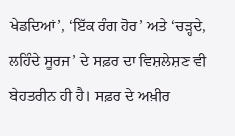ਖੇਡਦਿਆਂ’, ‘ਇੱਕ ਰੰਗ ਹੋਰ’ ਅਤੇ ‘ਚੜ੍ਹਦੇ, ਲਹਿੰਦੇ ਸੂਰਜ’ ਦੇ ਸਫ਼ਰ ਦਾ ਵਿਸ਼ਲੇਸ਼ਣ ਵੀ ਬੇਹਤਰੀਨ ਹੀ ਹੈ। ਸਫ਼ਰ ਦੇ ਅਖ਼ੀਰ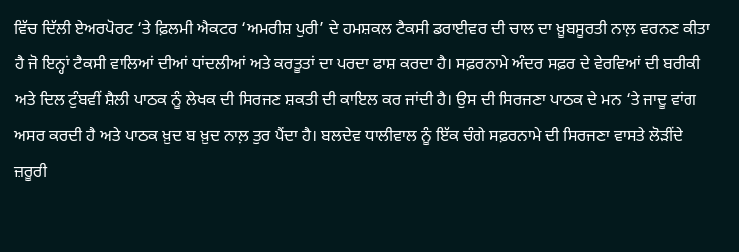ਵਿੱਚ ਦਿੱਲੀ ਏਅਰਪੋਰਟ ‘ਤੇ ਫ਼ਿਲਮੀ ਐਕਟਰ ‘ਅਮਰੀਸ਼ ਪੁਰੀ’ ਦੇ ਹਮਸ਼ਕਲ ਟੈਕਸੀ ਡਰਾਈਵਰ ਦੀ ਚਾਲ ਦਾ ਖ਼ੂਬਸੂਰਤੀ ਨਾਲ਼ ਵਰਨਣ ਕੀਤਾ ਹੈ ਜੋ ਇਨ੍ਹਾਂ ਟੈਕਸੀ ਵਾਲਿਆਂ ਦੀਆਂ ਧਾਂਦਲੀਆਂ ਅਤੇ ਕਰਤੂਤਾਂ ਦਾ ਪਰਦਾ ਫਾਸ਼ ਕਰਦਾ ਹੈ। ਸਫ਼ਰਨਾਮੇ ਅੰਦਰ ਸਫ਼ਰ ਦੇ ਵੇਰਵਿਆਂ ਦੀ ਬਰੀਕੀ ਅਤੇ ਦਿਲ ਟੁੰਬਵੀਂ ਸ਼ੈਲੀ ਪਾਠਕ ਨੂੰ ਲੇਖਕ ਦੀ ਸਿਰਜਣ ਸ਼ਕਤੀ ਦੀ ਕਾਇਲ ਕਰ ਜਾਂਦੀ ਹੈ। ਉਸ ਦੀ ਸਿਰਜਣਾ ਪਾਠਕ ਦੇ ਮਨ ‘ਤੇ ਜਾਦੂ ਵਾਂਗ ਅਸਰ ਕਰਦੀ ਹੈ ਅਤੇ ਪਾਠਕ ਖ਼ੁਦ ਬ ਖ਼ੁਦ ਨਾਲ਼ ਤੁਰ ਪੈਂਦਾ ਹੈ। ਬਲਦੇਵ ਧਾਲੀਵਾਲ ਨੂੰ ਇੱਕ ਚੰਗੇ ਸਫ਼ਰਨਾਮੇ ਦੀ ਸਿਰਜਣਾ ਵਾਸਤੇ ਲੋੜੀਂਦੇ ਜ਼ਰੂਰੀ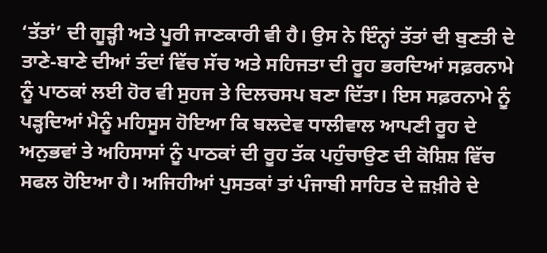‘ਤੱਤਾਂ’ ਦੀ ਗੂੜ੍ਹੀ ਅਤੇ ਪੂਰੀ ਜਾਣਕਾਰੀ ਵੀ ਹੈ। ਉਸ ਨੇ ਇੰਨ੍ਹਾਂ ਤੱਤਾਂ ਦੀ ਬੁਣਤੀ ਦੇ ਤਾਣੇ-ਬਾਣੇ ਦੀਆਂ ਤੰਦਾਂ ਵਿੱਚ ਸੱਚ ਅਤੇ ਸਹਿਜਤਾ ਦੀ ਰੂਹ ਭਰਦਿਆਂ ਸਫ਼ਰਨਾਮੇ ਨੂੰ ਪਾਠਕਾਂ ਲਈ ਹੋਰ ਵੀ ਸੁਹਜ ਤੇ ਦਿਲਚਸਪ ਬਣਾ ਦਿੱਤਾ। ਇਸ ਸਫ਼ਰਨਾਮੇ ਨੂੰ ਪੜ੍ਹਦਿਆਂ ਮੈਨੂੰ ਮਹਿਸੂਸ ਹੋਇਆ ਕਿ ਬਲਦੇਵ ਧਾਲੀਵਾਲ ਆਪਣੀ ਰੂਹ ਦੇ ਅਨੁਭਵਾਂ ਤੇ ਅਹਿਸਾਸਾਂ ਨੂੰ ਪਾਠਕਾਂ ਦੀ ਰੂਹ ਤੱਕ ਪਹੁੰਚਾਉਣ ਦੀ ਕੋਸ਼ਿਸ਼ ਵਿੱਚ ਸਫਲ ਹੋਇਆ ਹੈ। ਅਜਿਹੀਆਂ ਪੁਸਤਕਾਂ ਤਾਂ ਪੰਜਾਬੀ ਸਾਹਿਤ ਦੇ ਜ਼ਖ਼ੀਰੇ ਦੇ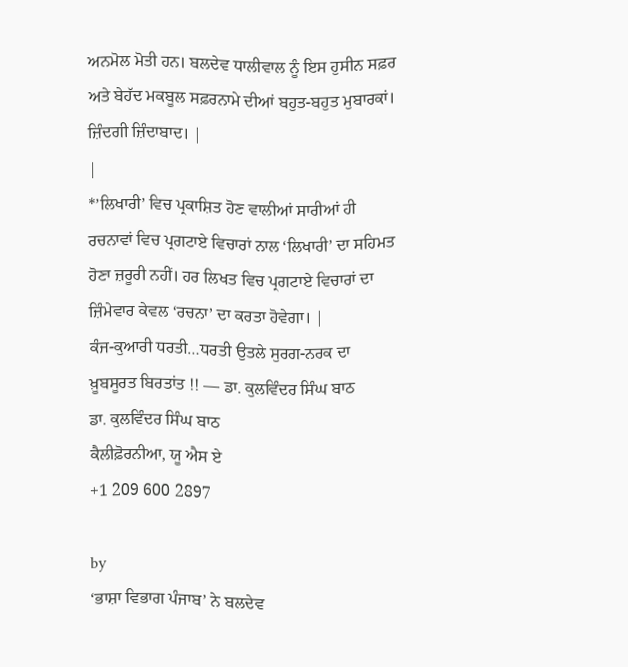ਅਨਮੋਲ ਮੋਤੀ ਹਨ। ਬਲਦੇਵ ਧਾਲੀਵਾਲ ਨੂੰ ਇਸ ਹੁਸੀਨ ਸਫ਼ਰ ਅਤੇ ਬੇਹੱਦ ਮਕਬੂਲ ਸਫ਼ਰਨਾਮੇ ਦੀਆਂ ਬਹੁਤ-ਬਹੁਤ ਮੁਬਾਰਕਾਂ। ਜ਼ਿੰਦਗੀ ਜ਼ਿੰਦਾਬਾਦ। |
|
*’ਲਿਖਾਰੀ’ ਵਿਚ ਪ੍ਰਕਾਸ਼ਿਤ ਹੋਣ ਵਾਲੀਆਂ ਸਾਰੀਆਂ ਹੀ ਰਚਨਾਵਾਂ ਵਿਚ ਪ੍ਰਗਟਾਏ ਵਿਚਾਰਾਂ ਨਾਲ ‘ਲਿਖਾਰੀ’ ਦਾ ਸਹਿਮਤ ਹੋਣਾ ਜ਼ਰੂਰੀ ਨਹੀਂ। ਹਰ ਲਿਖਤ ਵਿਚ ਪ੍ਰਗਟਾਏ ਵਿਚਾਰਾਂ ਦਾ ਜ਼ਿੰਮੇਵਾਰ ਕੇਵਲ ‘ਰਚਨਾ’ ਦਾ ਕਰਤਾ ਹੋਵੇਗਾ। |
ਕੰਜ-ਕੁਆਰੀ ਧਰਤੀ…ਧਰਤੀ ਉਤਲੇ ਸੁਰਗ-ਨਰਕ ਦਾ ਖ਼ੂਬਸੂਰਤ ਬਿਰਤਾਂਤ !! — ਡਾ. ਕੁਲਵਿੰਦਰ ਸਿੰਘ ਬਾਠ
ਡਾ. ਕੁਲਵਿੰਦਰ ਸਿੰਘ ਬਾਠ
ਕੈਲੀਫ਼ੋਰਨੀਆ, ਯੂ ਐਸ ਏ
+1 209 600 2897

by
‘ਭਾਸ਼ਾ ਵਿਭਾਗ ਪੰਜਾਬ’ ਨੇ ਬਲਦੇਵ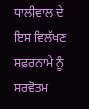ਧਾਲੀਵਾਲ ਦੇ ਇਸ ਵਿਲੱਖਣ ਸਫ਼ਰਨਾਮੇ ਨੂੰ ਸਰਵੋਤਮ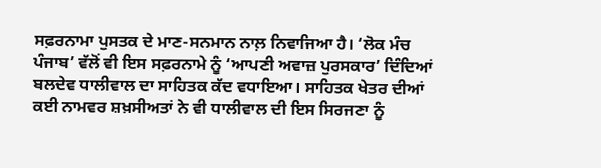ਸਫ਼ਰਨਾਮਾ ਪੁਸਤਕ ਦੇ ਮਾਣ-ਸਨਮਾਨ ਨਾਲ਼ ਨਿਵਾਜਿਆ ਹੈ। ‘ਲੋਕ ਮੰਚ ਪੰਜਾਬ’ ਵੱਲੋਂ ਵੀ ਇਸ ਸਫ਼ਰਨਾਮੇ ਨੂੰ ‘ਆਪਣੀ ਅਵਾਜ਼ ਪੁਰਸਕਾਰ’ ਦਿੰਦਿਆਂ ਬਲਦੇਵ ਧਾਲੀਵਾਲ ਦਾ ਸਾਹਿਤਕ ਕੱਦ ਵਧਾਇਆ। ਸਾਹਿਤਕ ਖੇਤਰ ਦੀਆਂ ਕਈ ਨਾਮਵਰ ਸ਼ਖ਼ਸੀਅਤਾਂ ਨੇ ਵੀ ਧਾਲੀਵਾਲ ਦੀ ਇਸ ਸਿਰਜਣਾ ਨੂੰ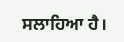ਸਲਾਹਿਆ ਹੈ।